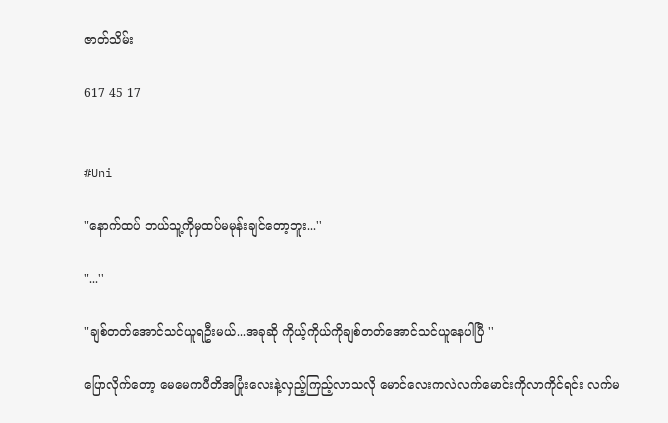ဇာတ်သိမ်း

617 45 17


#Uni

"နောက်ထပ် ဘယ်သူ့ကိုမှထပ်မမုန်းချင်တော့ဘူး...''

"...''

"ချစ်တတ်အောင်သင်ယူရဦးမယ်...အခုဆို ကိုယ့်ကိုယ်ကိုချစ်တတ်အောင်သင်ယူနေပါပြီ ''

ပြောလိုက်တော့ မေမေကပီတိအပြုံးလေးနဲ့လှည့်ကြည့်လာသလို မောင်လေးကလဲလက်မောင်းကိုလာကိုင်ရင်း လက်မ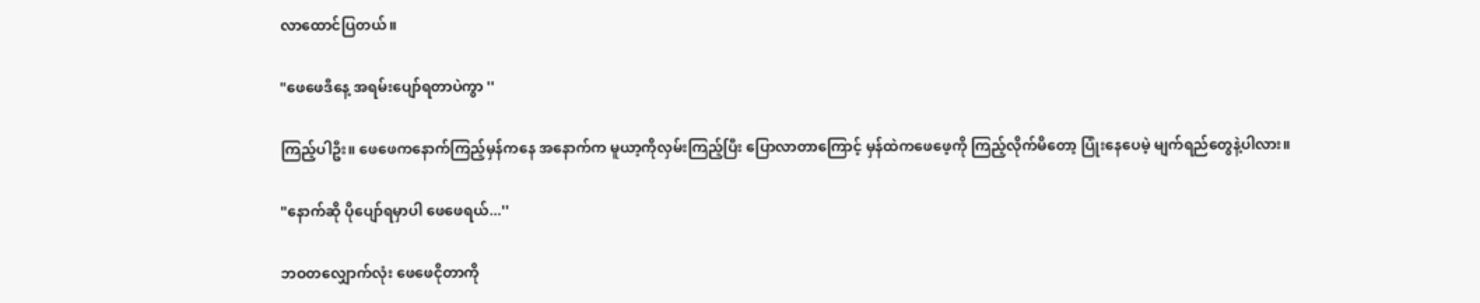လာထောင်ပြတယ်။

"ဖေဖေဒီနေ့ အရမ်းပျော်ရတာပဲကွာ ''

ကြည့်ပါဦး။ ဖေဖေကနောက်ကြည့်မှန်ကနေ အနောက်က မူယာ့ကိုလှမ်းကြည့်ပြီး ပြောလာတာကြောင့် မှန်ထဲကဖေဖေ့ကို ကြည့်လိုက်မိတော့ ပြုံးနေပေမဲ့ မျက်ရည်တွေနဲ့ပါလား။

"နောက်ဆို ပိုပျော်ရမှာပါ ဖေဖေရယ်...''

ဘဝတလျှောက်လုံး ဖေဖေငိုတာကို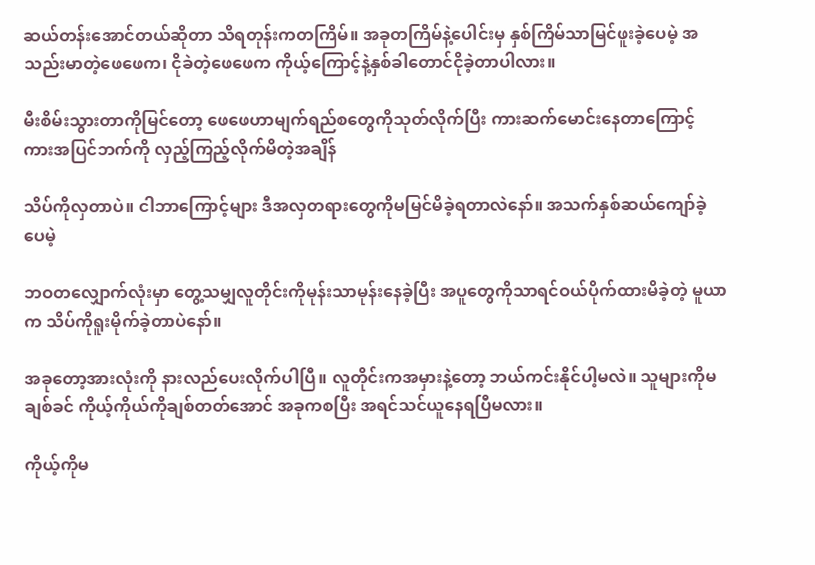ဆယ်တန်းအောင်တယ်ဆိုတာ သိရတုန်းကတကြိမ်။ အခုတကြိမ်နဲ့ပေါင်းမှ နှစ်ကြိမ်သာမြင်ဖူးခဲ့ပေမဲ့ အသည်းမာတဲ့ဖေဖေက၊ ငိုခဲတဲ့ဖေဖေက ကိုယ့်ကြောင့်နဲ့နှစ်ခါတောင်ငိုခဲ့တာပါလား။

မီးစိမ်းသွားတာကိုမြင်တော့ ဖေဖေဟာမျက်ရည်စတွေကိုသုတ်လိုက်ပြီး ကားဆက်မောင်းနေတာကြောင့် ကားအပြင်ဘက်ကို လှည့်ကြည့်လိုက်မိတဲ့အချိန်

သိပ်ကိုလှတာပဲ။ ငါဘာကြောင့်များ ဒီအလှတရားတွေကိုမမြင်မိခဲ့ရတာလဲနော်။ အသက်နှစ်ဆယ်ကျော်ခဲ့ပေမဲ့

ဘဝတလျှောက်လုံးမှာ တွေ့သမျှလူတိုင်းကိုမုန်းသာမုန်းနေခဲ့ပြီး အပူတွေကိုသာရင်ဝယ်ပိုက်ထားမိခဲ့တဲ့ မူယာက သိပ်ကိုရူးမိုက်ခဲ့တာပဲနော်။

အခုတော့အားလုံးကို နားလည်ပေးလိုက်ပါပြီ။ လူတိုင်းကအမှားနဲ့တော့ ဘယ်ကင်းနိုင်ပါ့မလဲ။ သူများကိုမချစ်ခင် ကိုယ့်ကိုယ်ကိုချစ်တတ်အောင် အခုကစပြီး အရင်သင်ယူနေရပြီမလား။

ကိုယ့်ကိုမ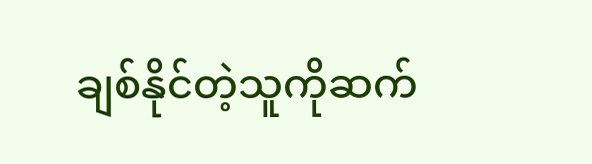ချစ်နိုင်တဲ့သူကိုဆက်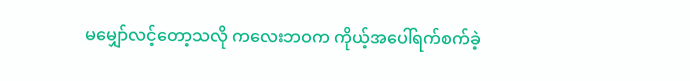မမျှော်လင့်တော့သလို ကလေးဘဝက ကိုယ့်အပေါ်ရက်စက်ခဲ့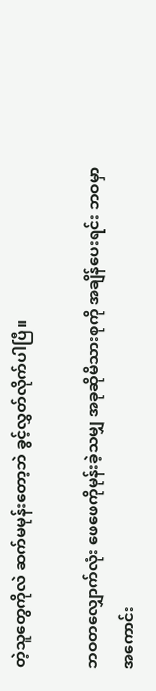တဲ့သူတွေကိုလဲ ဆက်မမုန်းတော့ဘဲ ခွင့်လွှတ်လိုက်ပါပြီ။

ဘဝတလျှောက်လုံး ဖေဖေကိုမုန်းခဲ့သမျှ အခုဆိုမိသားစုကို အချိန်ပေးရင်း ဘဝမှာအကောင်း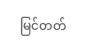မြင်တတ်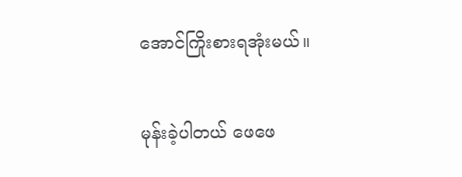အောင်ကြိုးစားရအုံးမယ်။

မုန်းခဲ့ပါတယ် ဖေဖေ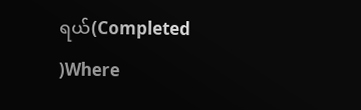ရယ်(Completed )Where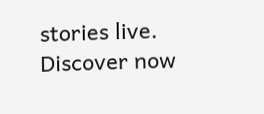stories live. Discover now